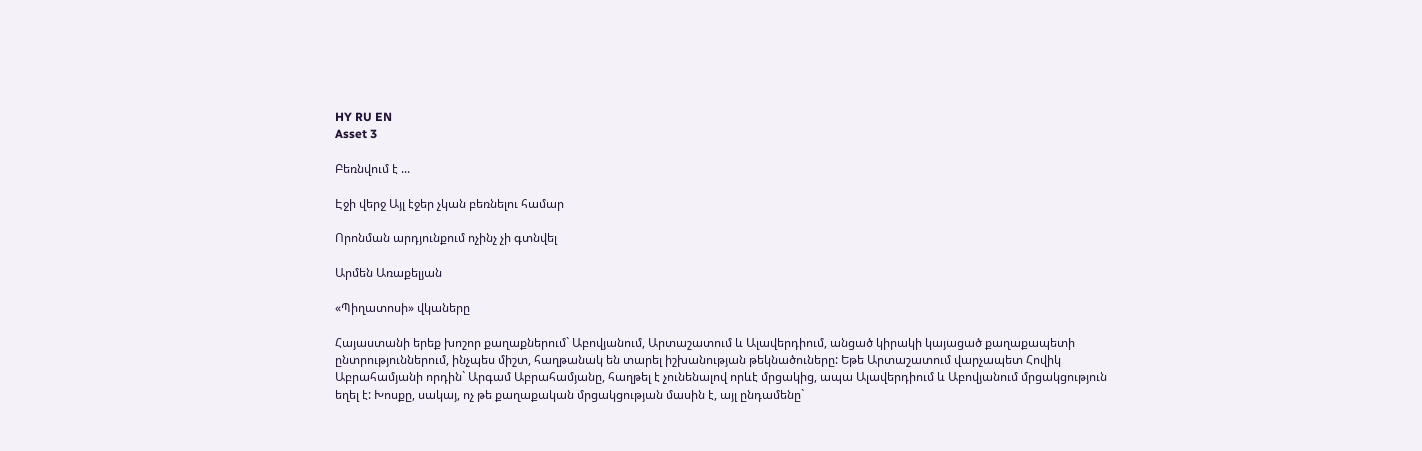HY RU EN
Asset 3

Բեռնվում է ...

Էջի վերջ Այլ էջեր չկան բեռնելու համար

Որոնման արդյունքում ոչինչ չի գտնվել

Արմեն Առաքելյան

«Պիղատոսի» վկաները

Հայաստանի երեք խոշոր քաղաքներում` Աբովյանում, Արտաշատում և Ալավերդիում, անցած կիրակի կայացած քաղաքապետի ընտրություններում, ինչպես միշտ, հաղթանակ են տարել իշխանության թեկնածուները: Եթե Արտաշատում վարչապետ Հովիկ Աբրահամյանի որդին` Արգամ Աբրահամյանը, հաղթել է չունենալով որևէ մրցակից, ապա Ալավերդիում և Աբովյանում մրցակցություն եղել է: Խոսքը, սակայ, ոչ թե քաղաքական մրցակցության մասին է, այլ ընդամենը`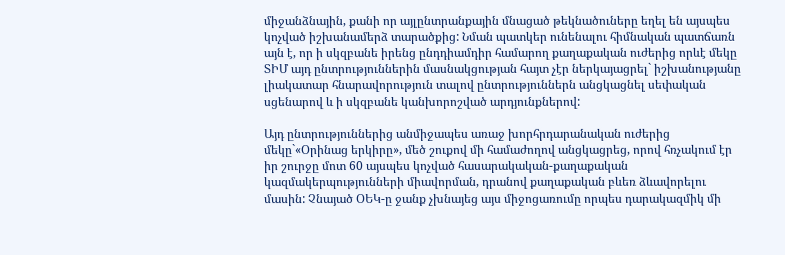միջանձնային, քանի որ այլընտրանքային մնացած թեկնածուները եղել են այսպես կոչված իշխանամերձ տարածքից: Նման պատկեր ունենալու հիմնական պատճառն այն է, որ ի սկզբանե իրենց ընդդիամդիր համարող քաղաքական ուժերից որևէ մեկը ՏԻՄ այդ ընտրություններին մասնակցության հայտ չէր ներկայացրել` իշխանությանը լիակատար հնարավորություն տալով ընտրություններն անցկացնել սեփական սցենարով և ի սկզբանե կանխորոշված արդյունքներով:

Այդ ընտրություններից անմիջապես առաջ խորհրդարանական ուժերից մեկը`«Օրինաց երկիրը», մեծ շուքով մի համաժողով անցկացրեց, որով հռչակում էր իր շուրջը մոտ 60 այսպես կոչված հասարակական-քաղաքական կազմակերպությունների միավորման, դրանով քաղաքական բևեռ ձևավորելու մասին: Չնայած ՕԵԿ-ը ջանք չխնայեց այս միջոցառումը որպես դարակազմիկ մի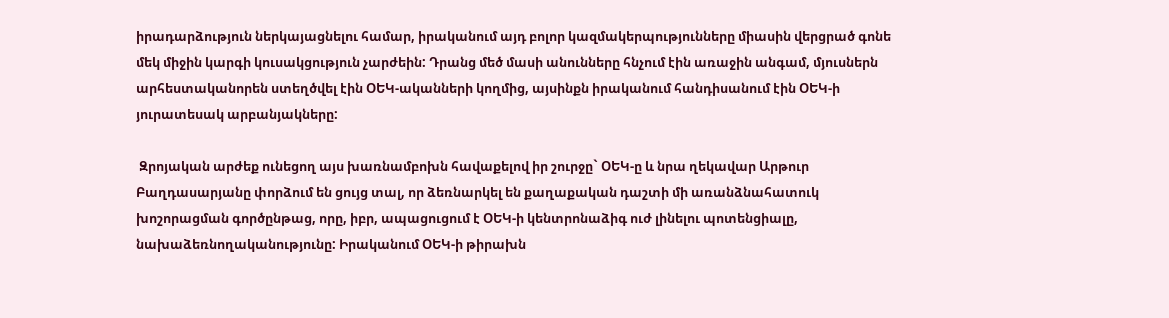իրադարձություն ներկայացնելու համար, իրականում այդ բոլոր կազմակերպությունները միասին վերցրած գոնե մեկ միջին կարգի կուսակցություն չարժեին: Դրանց մեծ մասի անունները հնչում էին առաջին անգամ, մյուսներն արհեստականորեն ստեղծվել էին ՕԵԿ-ականների կողմից, այսինքն իրականում հանդիսանում էին ՕԵԿ-ի յուրատեսակ արբանյակները:

 Զրոյական արժեք ունեցող այս խառնամբոխն հավաքելով իր շուրջը` ՕԵԿ-ը և նրա ղեկավար Արթուր Բաղդասարյանը փորձում են ցույց տալ, որ ձեռնարկել են քաղաքական դաշտի մի առանձնահատուկ խոշորացման գործընթաց, որը, իբր, ապացուցում է ՕԵԿ-ի կենտրոնաձիգ ուժ լինելու պոտենցիալը, նախաձեռնողականությունը: Իրականում ՕԵԿ-ի թիրախն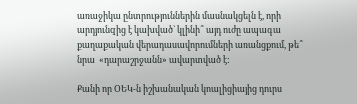առաջիկա ընտրություններին մասնակցելն է, որի արդյունqից է կախված` կլինի՞ այդ ուժը ապագա քաղաքական վերադասավորումների առանցքում, թե՞ նրա  «դարաշրջանն» ավարտված է:

Քանի որ ՕԵԿ-ն իշխանական կոալիցիայից դուրս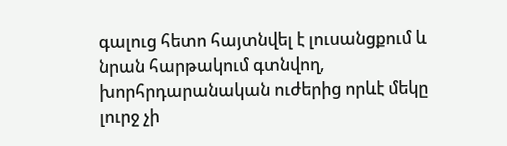գալուց հետո հայտնվել է լուսանցքում և նրան հարթակում գտնվող, խորհրդարանական ուժերից որևէ մեկը լուրջ չի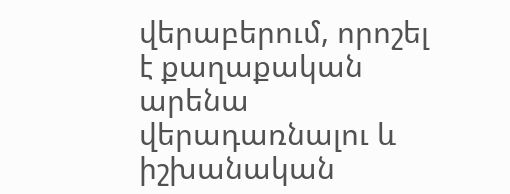վերաբերում, որոշել է քաղաքական արենա վերադառնալու և իշխանական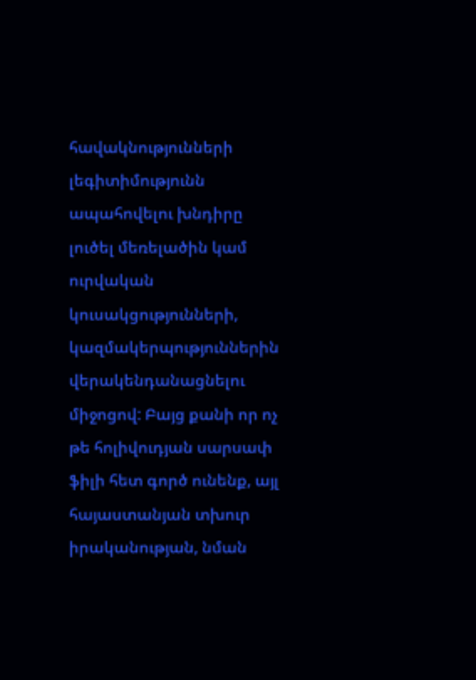հավակնությունների լեգիտիմությունն ապահովելու խնդիրը լուծել մեռելածին կամ ուրվական կուսակցությունների, կազմակերպություններին վերակենդանացնելու միջոցով: Բայց քանի որ ոչ թե հոլիվուդյան սարսափ ֆիլի հետ գործ ունենք, այլ հայաստանյան տխուր իրականության, նման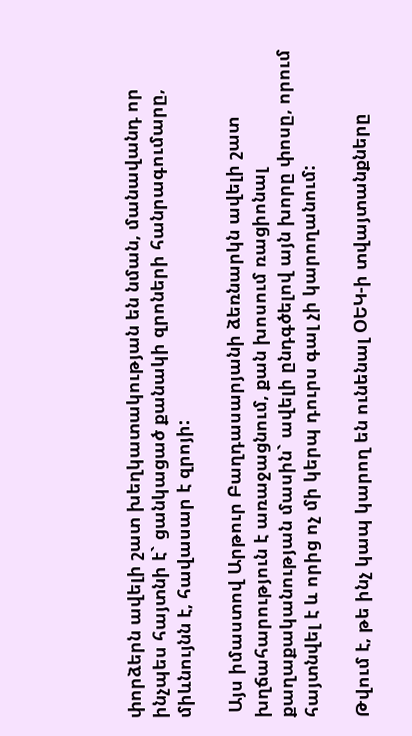փորձերն ավելի շատ խեղկատակության են նման, մանավանդ որ ինչպես հայտնի է` ցանկացած քանակի զրոների հանրագումարը, միևնույնն է, հավասար է զրոյի:

 Այս իմաստով Արթուր Բաղդասարյանի ձեռնարկն ավելի շատ խղճահարություն է առաջացնում, քան խոսում ռացիոնալ քաղաքականության մասին` ավելի ընդգծելով այն խորը փոսը, որում հայտնվել է և որից ոչ մի կերպ դուրս գալ չի կարողանում:

Թվում է, թե ինչ կապ կարող են ունենալ ՕԵԿ-ի տվայտանքները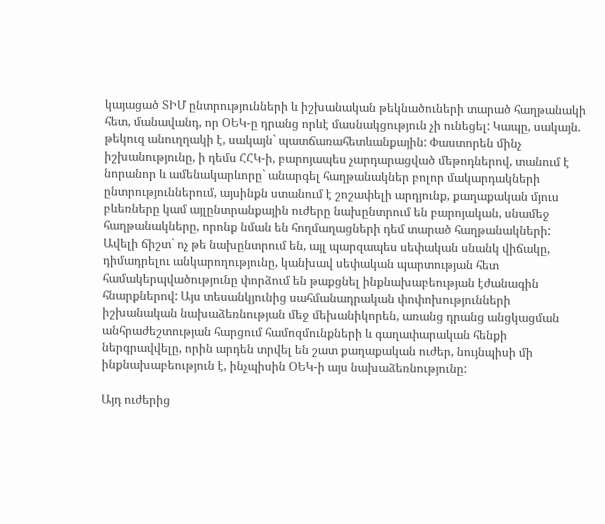կայացած ՏԻՄ ընտրությունների և իշխանական թեկնածուների տարած հաղթանակի հետ, մանավանդ, որ ՕԵԿ-ը դրանց որևէ մասնակցություն չի ունեցել: Կապը, սակայն. թեկուզ անուղղակի է, սակայն` պատճառահետևանքային: Փաստորեն մինչ իշխանությունը, ի դեմս ՀՀԿ-ի, բարոյապես չարդարացված մեթոդներով, տանում է նորանոր և ամենակարևորը` անարգել հաղթանակներ բոլոր մակարդակների ընտրություններում, այսինքն ստանում է շոշափելի արդյունք, քաղաքական մյուս բևեռները կամ այլընտրանքային ուժերը նախընտրում են բարոյական, սնամեջ հաղթանակները, որոնք նման են հողմաղացների դեմ տարած հաղթանակների: Ավելի ճիշտ` ոչ թե նախընտրում են, այլ պարզապես սեփական սնանկ վիճակը, դիմադրելու անկարողությունը, կանխավ սեփական պարտության հետ համակերպվածությունը փորձում են թաքցնել ինքնախաբեության էժանագին հնարքներով: Այս տեսանկյունից սահմանադրական փոփոխությունների իշխանական նախաձեռնության մեջ մեխանիկորեն, առանց դրանց անցկացման անհրաժեշտության հարցում համոզմունքների և գաղափարական հենքի ներգրավվելը, որին արդեն տրվել են շատ քաղաքական ուժեր, նույնպիսի մի ինքնախաբեություն է, ինչպիսին ՕԵԿ-ի այս նախաձեռնությունը:

Այդ ուժերից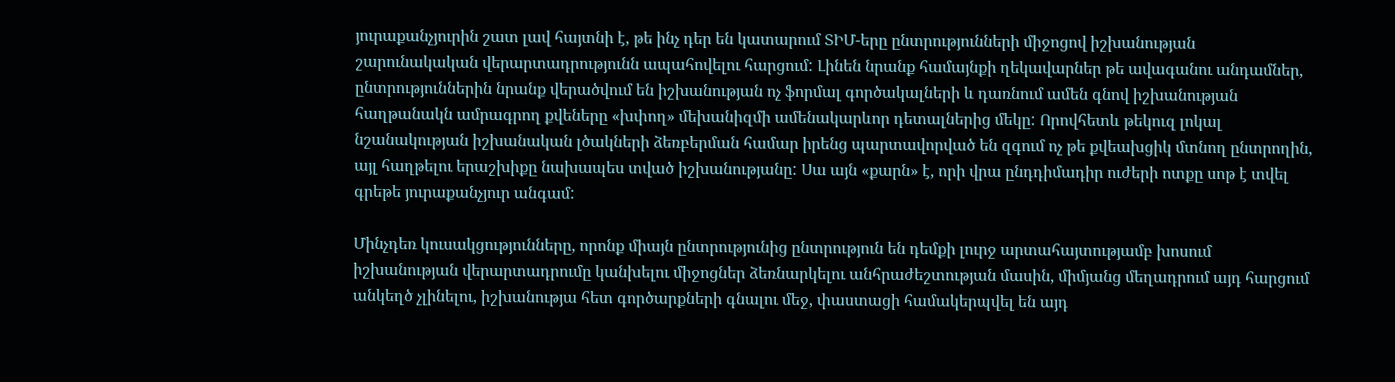յուրաքանչյուրին շատ լավ հայտնի է, թե ինչ դեր են կատարում ՏԻՄ-երը ընտրությունների միջոցով իշխանության շարունակական վերարտադրությունն ապահովելու հարցում: Լինեն նրանք համայնքի ղեկավարներ թե ավագանու անդամներ, ընտրություններին նրանք վերածվում են իշխանության ոչ ֆորմալ գործակալների և դառնում ամեն գնով իշխանության հաղթանակն ամրագրող քվեները «խփող» մեխանիզմի ամենակարևոր դետալներից մեկը: Որովհետև թեկուզ լոկալ նշանակության իշխանական լծակների ձեռբերման համար իրենց պարտավորված են զգում ոչ թե քվեախցիկ մտնող ընտրողին, այլ հաղթելու երաշխիքը նախապես տված իշխանությանը: Սա այն «քարն» է, որի վրա ընդդիմադիր ուժերի ոտքը սոթ է տվել գրեթե յուրաքանչյուր անգամ:

Մինչդեռ կուսակցությունները, որոնք միայն ընտրությունից ընտրություն են դեմքի լուրջ արտահայտությամբ խոսում իշխանության վերարտադրումը կանխելու միջոցներ ձեռնարկելու անհրաժեշտության մասին, միմյանց մեղադրում այդ հարցում անկեղծ չլինելու, իշխանությա հետ գործարքների գնալու մեջ, փաստացի համակերպվել են այդ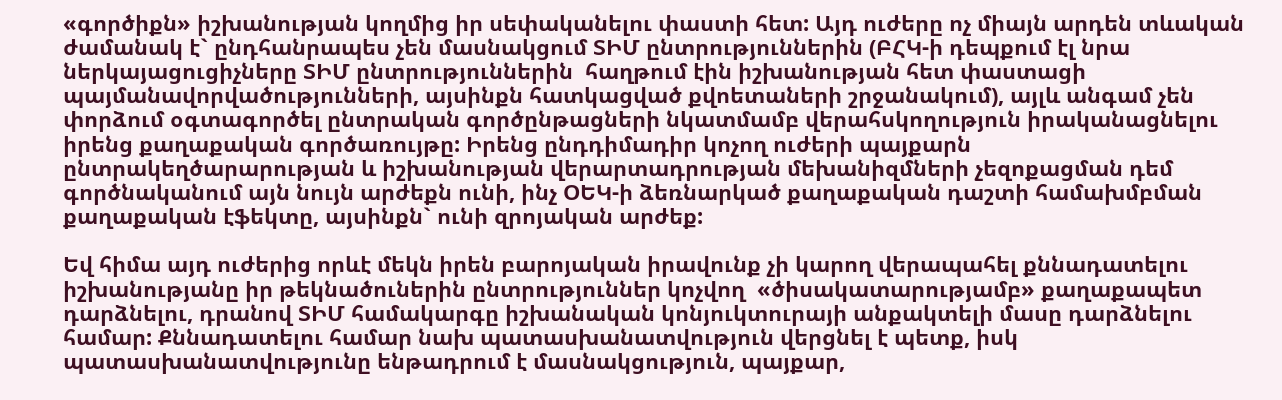«գործիքն» իշխանության կողմից իր սեփականելու փաստի հետ: Այդ ուժերը ոչ միայն արդեն տևական ժամանակ է` ընդհանրապես չեն մասնակցում ՏԻՄ ընտրություններին (ԲՀԿ-ի դեպքում էլ նրա ներկայացուցիչները ՏԻՄ ընտրություններին  հաղթում էին իշխանության հետ փաստացի պայմանավորվածությունների, այսինքն հատկացված քվոետաների շրջանակում), այլև անգամ չեն փորձում օգտագործել ընտրական գործընթացների նկատմամբ վերահսկողություն իրականացնելու  իրենց քաղաքական գործառույթը: Իրենց ընդդիմադիր կոչող ուժերի պայքարն ընտրակեղծարարության և իշխանության վերարտադրության մեխանիզմների չեզոքացման դեմ գործնականում այն նույն արժեքն ունի, ինչ ՕԵԿ-ի ձեռնարկած քաղաքական դաշտի համախմբման քաղաքական էֆեկտը, այսինքն` ունի զրոյական արժեք:

Եվ հիմա այդ ուժերից որևէ մեկն իրեն բարոյական իրավունք չի կարող վերապահել քննադատելու իշխանությանը իր թեկնածուներին ընտրություններ կոչվող  «ծիսակատարությամբ» քաղաքապետ դարձնելու, դրանով ՏԻՄ համակարգը իշխանական կոնյուկտուրայի անքակտելի մասը դարձնելու համար: Քննադատելու համար նախ պատասխանատվություն վերցնել է պետք, իսկ պատասխանատվությունը ենթադրում է մասնակցություն, պայքար,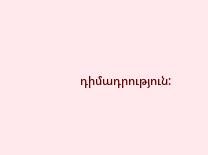դիմադրություն: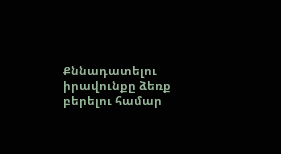Քննադատելու իրավունքը ձեռք բերելու համար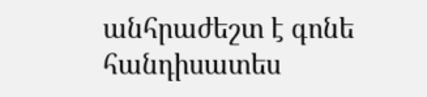անհրաժեշտ է գոնե հանդիսատես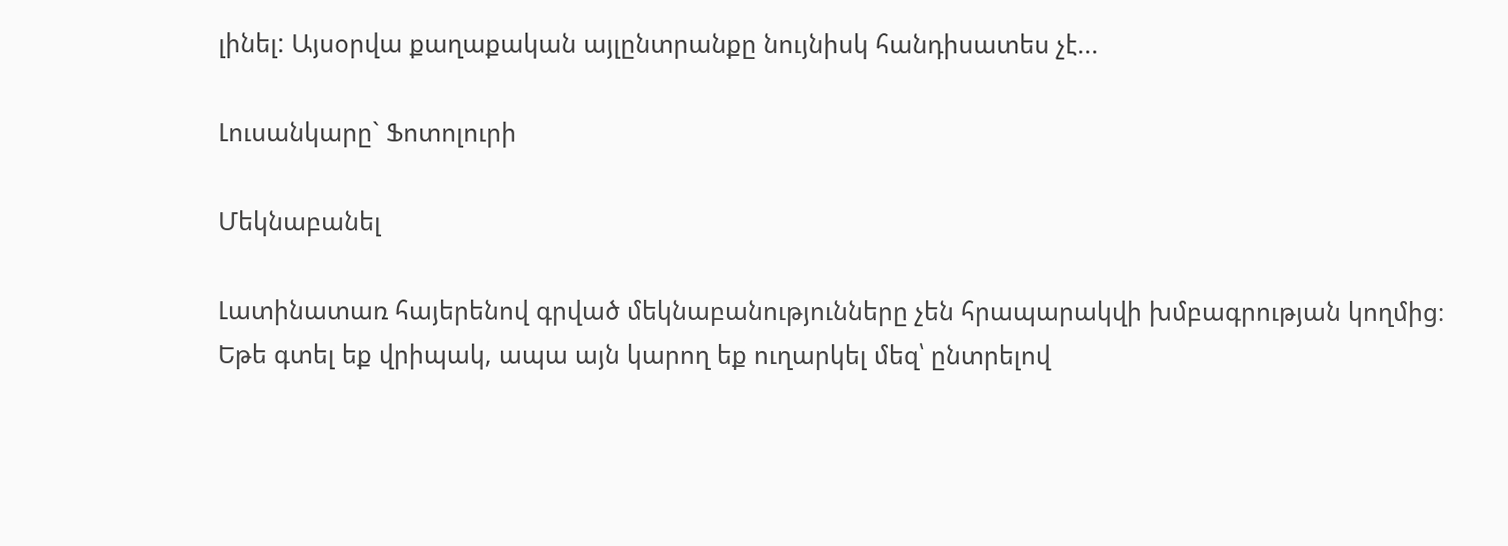լինել: Այսօրվա քաղաքական այլընտրանքը նույնիսկ հանդիսատես չէ...

Լուսանկարը` Ֆոտոլուրի

Մեկնաբանել

Լատինատառ հայերենով գրված մեկնաբանությունները չեն հրապարակվի խմբագրության կողմից։
Եթե գտել եք վրիպակ, ապա այն կարող եք ուղարկել մեզ՝ ընտրելով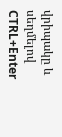վրիպակը և սեղմելով CTRL+Enter